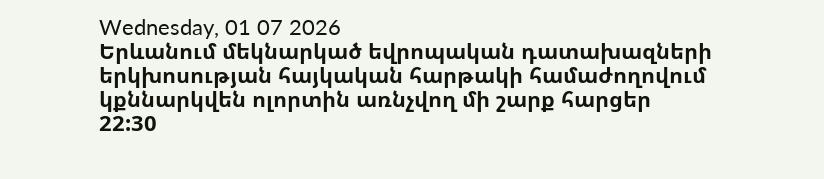Wednesday, 01 07 2026
Երևանում մեկնարկած եվրոպական դատախազների երկխոսության հայկական հարթակի համաժողովում կքննարկվեն ոլորտին առնչվող մի շարք հարցեր
22:30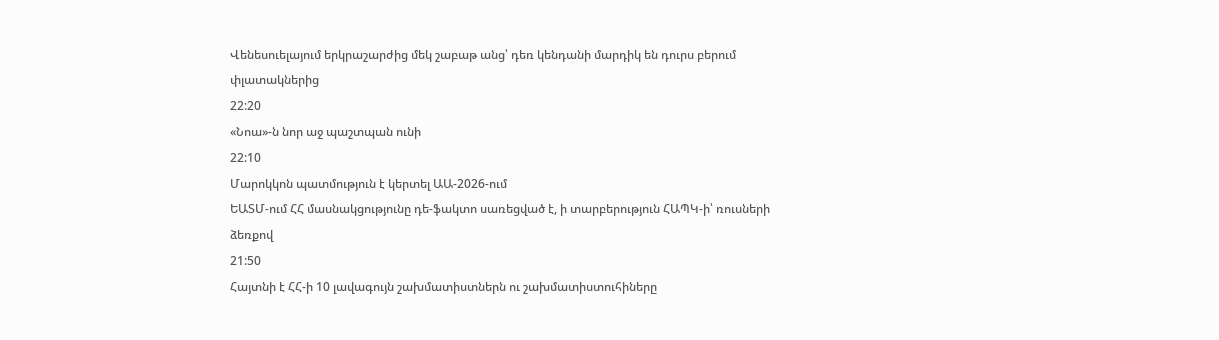Վենեսուելայում երկրաշարժից մեկ շաբաթ անց՝ դեռ կենդանի մարդիկ են դուրս բերում փլատակներից
22:20
«Նոա»-ն նոր աջ պաշտպան ունի
22:10
Մարոկկոն պատմություն է կերտել ԱԱ-2026-ում
ԵԱՏՄ-ում ՀՀ մասնակցությունը դե-ֆակտո սառեցված է, ի տարբերություն ՀԱՊԿ-ի՝ ռուսների ձեռքով
21:50
Հայտնի է ՀՀ-ի 10 լավագույն շախմատիստներն ու շախմատիստուհիները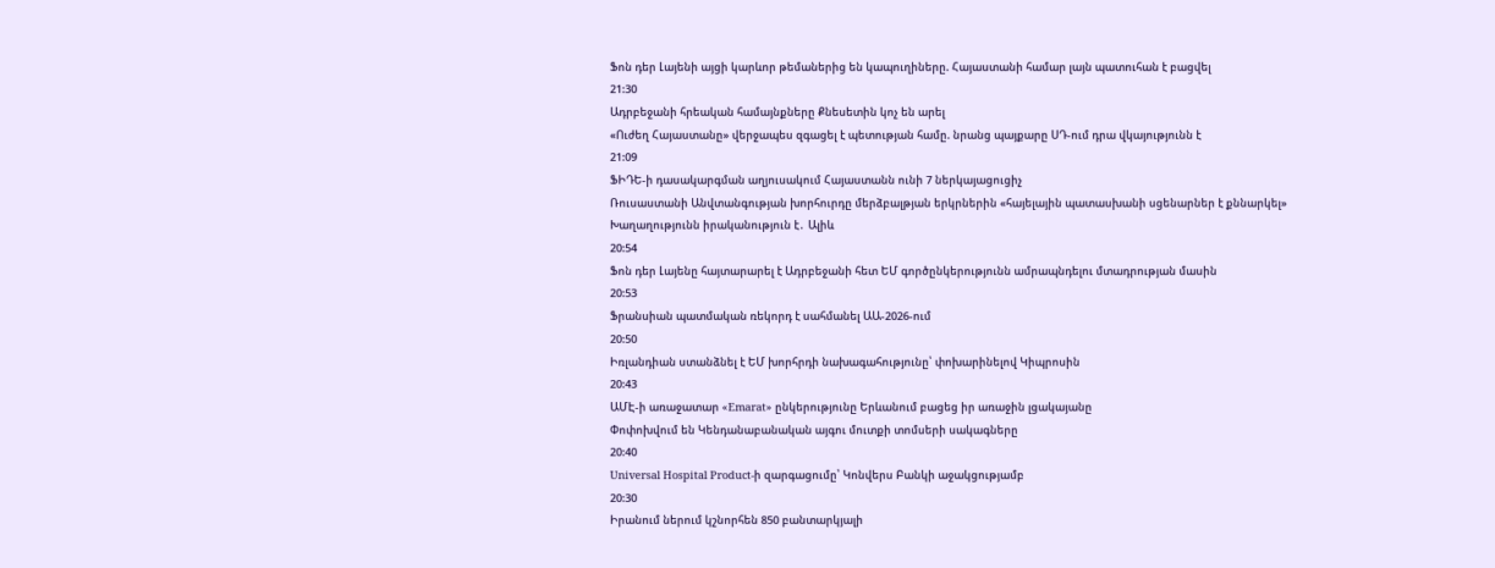Ֆոն դեր Լայենի այցի կարևոր թեմաներից են կապուղիները. Հայաստանի համար լայն պատուհան է բացվել
21:30
Ադրբեջանի հրեական համայնքները Քնեսետին կոչ են արել
«Ուժեղ Հայաստանը» վերջապես զգացել է պետության համը. նրանց պայքարը ՍԴ-ում դրա վկայությունն է
21:09
ՖԻԴԵ-ի դասակարգման աղյուսակում Հայաստանն ունի 7 ներկայացուցիչ
Ռուսաստանի Անվտանգության խորհուրդը մերձբալթյան երկրներին «հայելային պատասխանի սցենարներ է քննարկել»
Խաղաղությունն իրականություն է․ Ալիև
20:54
Ֆոն դեր Լայենը հայտարարել է Ադրբեջանի հետ ԵՄ գործընկերությունն ամրապնդելու մտադրության մասին
20:53
Ֆրանսիան պատմական ռեկորդ է սահմանել ԱԱ-2026-ում
20:50
Իռլանդիան ստանձնել է ԵՄ խորհրդի նախագահությունը՝ փոխարինելով Կիպրոսին
20:43
ԱՄԷ-ի առաջատար «Emarat» ընկերությունը Երևանում բացեց իր առաջին լցակայանը
Փոփոխվում են Կենդանաբանական այգու մուտքի տոմսերի սակագները
20:40
Universal Hospital Product-ի զարգացումը՝ Կոնվերս Բանկի աջակցությամբ
20:30
Իրանում ներում կշնորհեն 850 բանտարկյալի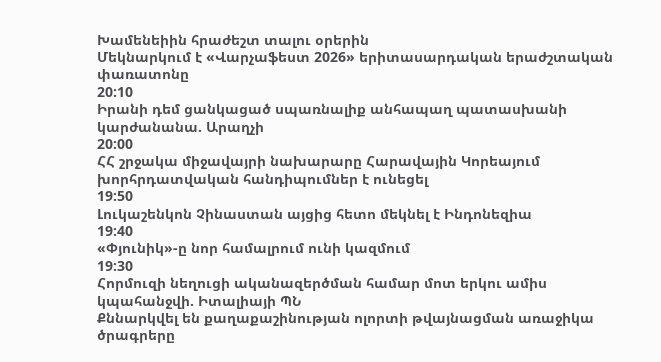Խամենեիին հրաժեշտ տալու օրերին
Մեկնարկում է «Վարչաֆեստ 2026» երիտասարդական երաժշտական փառատոնը
20:10
Իրանի դեմ ցանկացած սպառնալիք անհապաղ պատասխանի կարժանանա. Արաղչի
20:00
ՀՀ շրջակա միջավայրի նախարարը Հարավային Կորեայում խորհրդատվական հանդիպումներ է ունեցել
19:50
Լուկաշենկոն Չինաստան այցից հետո մեկնել է Ինդոնեզիա
19:40
«Փյունիկ»-ը նոր համալրում ունի կազմում
19:30
Հորմուզի նեղուցի ականազերծման համար մոտ երկու ամիս կպահանջվի. Իտալիայի ՊՆ
Քննարկվել են քաղաքաշինության ոլորտի թվայնացման առաջիկա ծրագրերը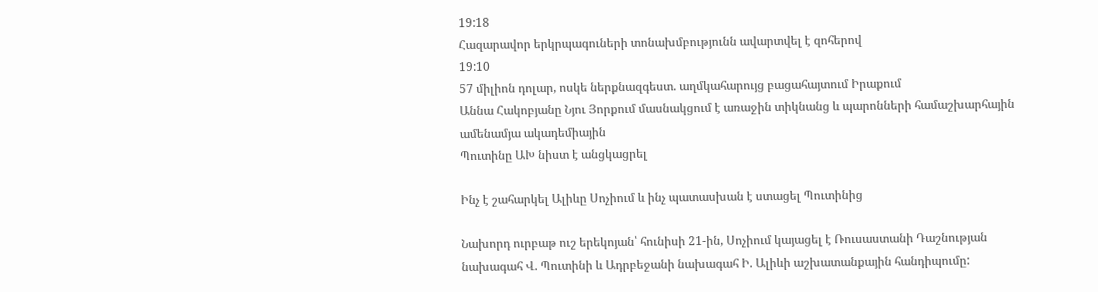19:18
Հազարավոր երկրպագուների տոնախմբությունն ավարտվել է զոհերով
19:10
57 միլիոն դոլար, ոսկե ներքնազգեստ. աղմկահարույց բացահայտում Իրաքում
Աննա Հակոբյանը Նյու Յորքում մասնակցում է առաջին տիկնանց և պարոնների համաշխարհային ամենամյա ակադեմիային
Պուտինը ԱԽ նիստ է անցկացրել

Ինչ է շահարկել Ալիևը Սոչիում և ինչ պատասխան է ստացել Պուտինից

Նախորդ ուրբաթ ուշ երեկոյան՝ հունիսի 21-ին, Սոչիում կայացել է Ռուսաստանի Դաշնության նախագահ Վ. Պուտինի և Ադրբեջանի նախագահ Ի. Ալիևի աշխատանքային հանդիպումը: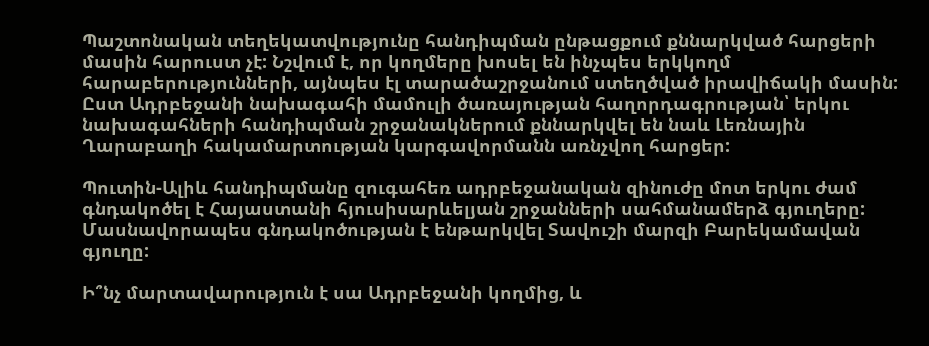Պաշտոնական տեղեկատվությունը հանդիպման ընթացքում քննարկված հարցերի մասին հարուստ չէ: Նշվում է, որ կողմերը խոսել են ինչպես երկկողմ հարաբերությունների, այնպես էլ տարածաշրջանում ստեղծված իրավիճակի մասին: Ըստ Ադրբեջանի նախագահի մամուլի ծառայության հաղորդագրության՝ երկու նախագահների հանդիպման շրջանակներում քննարկվել են նաև Լեռնային Ղարաբաղի հակամարտության կարգավորմանն առնչվող հարցեր:

Պուտին-Ալիև հանդիպմանը զուգահեռ ադրբեջանական զինուժը մոտ երկու ժամ գնդակոծել է Հայաստանի հյուսիսարևելյան շրջանների սահմանամերձ գյուղերը: Մասնավորապես գնդակոծության է ենթարկվել Տավուշի մարզի Բարեկամավան գյուղը:

Ի՞նչ մարտավարություն է սա Ադրբեջանի կողմից, և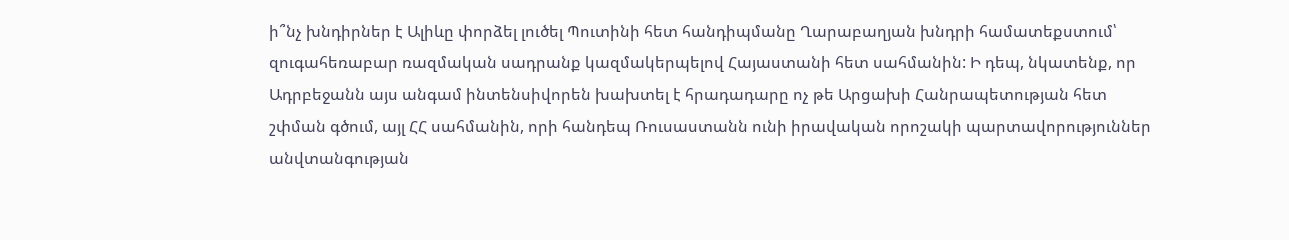ի՞նչ խնդիրներ է Ալիևը փորձել լուծել Պուտինի հետ հանդիպմանը Ղարաբաղյան խնդրի համատեքստում՝ զուգահեռաբար ռազմական սադրանք կազմակերպելով Հայաստանի հետ սահմանին: Ի դեպ, նկատենք, որ Ադրբեջանն այս անգամ ինտենսիվորեն խախտել է հրադադարը ոչ թե Արցախի Հանրապետության հետ շփման գծում, այլ ՀՀ սահմանին, որի հանդեպ Ռուսաստանն ունի իրավական որոշակի պարտավորություններ անվտանգության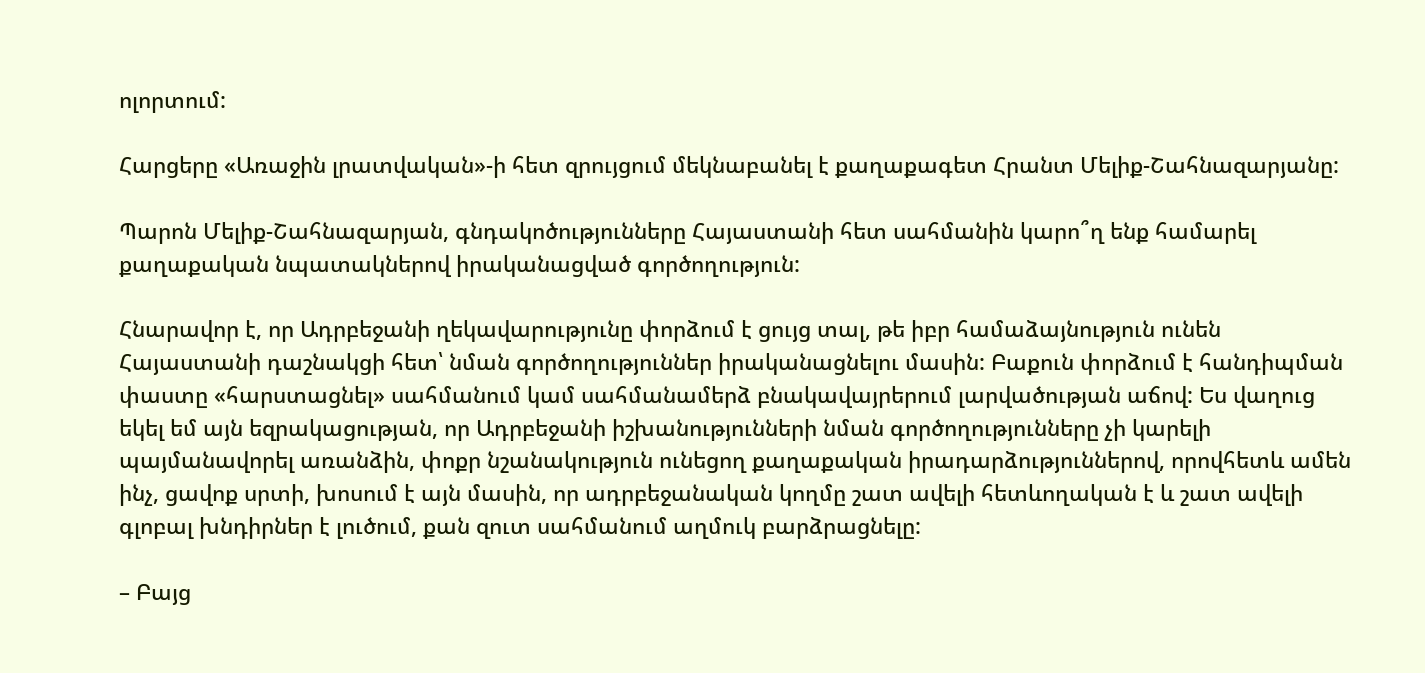ոլորտում:

Հարցերը «Առաջին լրատվական»-ի հետ զրույցում մեկնաբանել է քաղաքագետ Հրանտ Մելիք-Շահնազարյանը:

Պարոն Մելիք-Շահնազարյան, գնդակոծությունները Հայաստանի հետ սահմանին կարո՞ղ ենք համարել քաղաքական նպատակներով իրականացված գործողություն:

Հնարավոր է, որ Ադրբեջանի ղեկավարությունը փորձում է ցույց տալ, թե իբր համաձայնություն ունեն Հայաստանի դաշնակցի հետ՝ նման գործողություններ իրականացնելու մասին: Բաքուն փորձում է հանդիպման փաստը «հարստացնել» սահմանում կամ սահմանամերձ բնակավայրերում լարվածության աճով: Ես վաղուց եկել եմ այն եզրակացության, որ Ադրբեջանի իշխանությունների նման գործողությունները չի կարելի պայմանավորել առանձին, փոքր նշանակություն ունեցող քաղաքական իրադարձություններով, որովհետև ամեն ինչ, ցավոք սրտի, խոսում է այն մասին, որ ադրբեջանական կողմը շատ ավելի հետևողական է և շատ ավելի գլոբալ խնդիրներ է լուծում, քան զուտ սահմանում աղմուկ բարձրացնելը:

– Բայց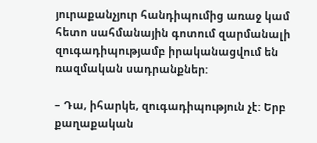յուրաքանչյուր հանդիպումից առաջ կամ հետո սահմանային գոտում զարմանալի զուգադիպությամբ իրականացվում են ռազմական սադրանքներ:

– Դա, իհարկե, զուգադիպություն չէ: Երբ քաղաքական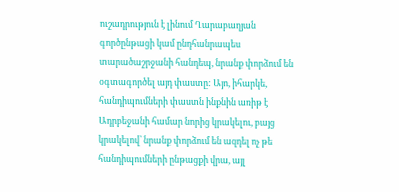ուշադրություն է լինում Ղարաբաղյան գործընթացի կամ ընդհանրապես տարածաշրջանի հանդեպ, նրանք փորձում են օգտագործել այդ փաստը: Այո, իհարկե, հանդիպումների փաստն ինքնին առիթ է Ադրբեջանի համար նորից կրակելու, բայց կրակելով՝ նրանք փորձում են ազդել ոչ թե հանդիպումների ընթացքի վրա, այլ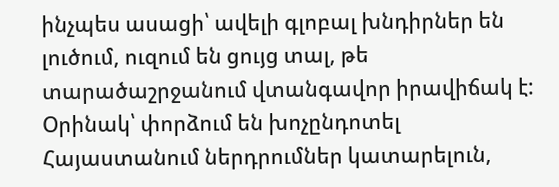ինչպես ասացի՝ ավելի գլոբալ խնդիրներ են լուծում, ուզում են ցույց տալ, թե տարածաշրջանում վտանգավոր իրավիճակ է: Օրինակ՝ փորձում են խոչընդոտել Հայաստանում ներդրումներ կատարելուն,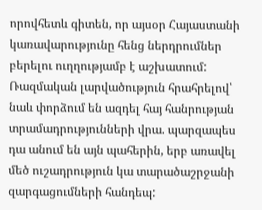որովհետև գիտեն, որ այսօր Հայաստանի կառավարությունը հենց ներդրումներ բերելու ուղղությամբ է աշխատում: Ռազմական լարվածություն հրահրելով՝ նաև փորձում են ազդել հայ հանրության տրամադրությունների վրա. պարզապես դա անում են այն պահերին, երբ առավել մեծ ուշադրություն կա տարածաշրջանի զարգացումների հանդեպ: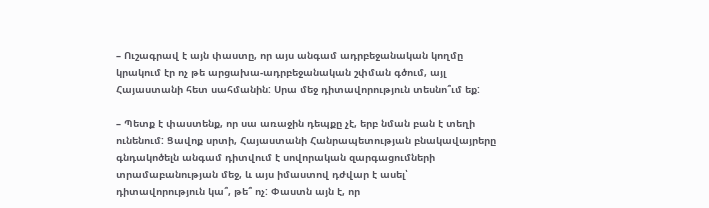– Ուշագրավ է այն փաստը, որ այս անգամ ադրբեջանական կողմը կրակում էր ոչ թե արցախա-ադրբեջանական շփման գծում, այլ Հայաստանի հետ սահմանին: Սրա մեջ դիտավորություն տեսնո՞ւմ եք:

– Պետք է փաստենք, որ սա առաջին դեպքը չէ, երբ նման բան է տեղի ունենում: Ցավոք սրտի, Հայաստանի Հանրապետության բնակավայրերը գնդակոծելն անգամ դիտվում է սովորական զարգացումների տրամաբանության մեջ, և այս իմաստով դժվար է ասել՝ դիտավորություն կա՞, թե՞ ոչ: Փաստն այն է, որ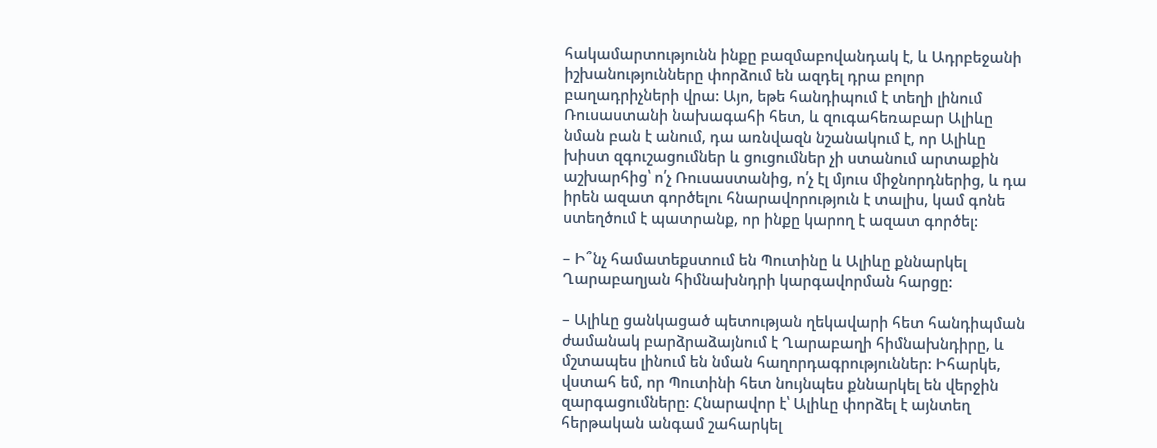հակամարտությունն ինքը բազմաբովանդակ է, և Ադրբեջանի իշխանությունները փորձում են ազդել դրա բոլոր բաղադրիչների վրա: Այո, եթե հանդիպում է տեղի լինում Ռուսաստանի նախագահի հետ, և զուգահեռաբար Ալիևը նման բան է անում, դա առնվազն նշանակում է, որ Ալիևը խիստ զգուշացումներ և ցուցումներ չի ստանում արտաքին աշխարհից՝ ո՛չ Ռուսաստանից, ո՛չ էլ մյուս միջնորդներից, և դա իրեն ազատ գործելու հնարավորություն է տալիս, կամ գոնե ստեղծում է պատրանք, որ ինքը կարող է ազատ գործել:

– Ի՞նչ համատեքստում են Պուտինը և Ալիևը քննարկել Ղարաբաղյան հիմնախնդրի կարգավորման հարցը:

– Ալիևը ցանկացած պետության ղեկավարի հետ հանդիպման ժամանակ բարձրաձայնում է Ղարաբաղի հիմնախնդիրը, և մշտապես լինում են նման հաղորդագրություններ: Իհարկե, վստահ եմ, որ Պուտինի հետ նույնպես քննարկել են վերջին զարգացումները: Հնարավոր է՝ Ալիևը փորձել է այնտեղ հերթական անգամ շահարկել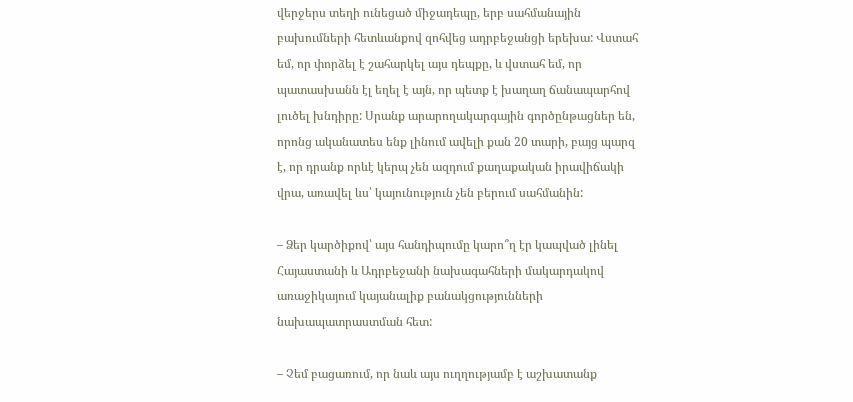վերջերս տեղի ունեցած միջադեպը, երբ սահմանային բախումների հետևանքով զոհվեց ադրբեջանցի երեխա: Վստահ եմ, որ փորձել է շահարկել այս դեպքը, և վստահ եմ, որ պատասխանն էլ եղել է այն, որ պետք է խաղաղ ճանապարհով լուծել խնդիրը: Սրանք արարողակարգային գործընթացներ են, որոնց ականատես ենք լինում ավելի քան 20 տարի, բայց պարզ է, որ դրանք որևէ կերպ չեն ազդում քաղաքական իրավիճակի վրա, առավել ևս՝ կայունություն չեն բերում սահմանին:

– Ձեր կարծիքով՝ այս հանդիպումը կարո՞ղ էր կապված լինել Հայաստանի և Ադրբեջանի նախագահների մակարդակով առաջիկայում կայանալիք բանակցությունների նախապատրաստման հետ:

– Չեմ բացառում, որ նաև այս ուղղությամբ է աշխատանք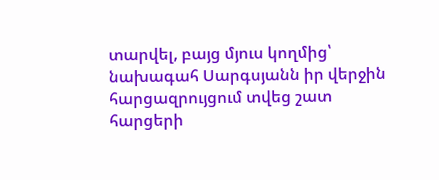տարվել, բայց մյուս կողմից՝ նախագահ Սարգսյանն իր վերջին հարցազրույցում տվեց շատ հարցերի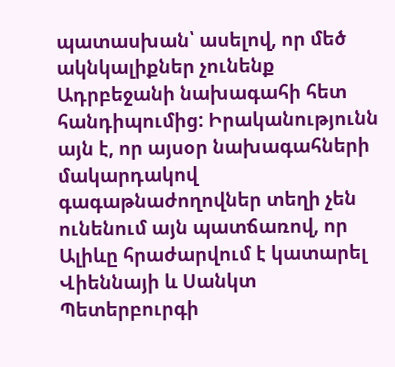պատասխան՝ ասելով, որ մեծ ակնկալիքներ չունենք Ադրբեջանի նախագահի հետ հանդիպումից: Իրականությունն այն է, որ այսօր նախագահների մակարդակով գագաթնաժողովներ տեղի չեն ունենում այն պատճառով, որ Ալիևը հրաժարվում է կատարել Վիեննայի և Սանկտ Պետերբուրգի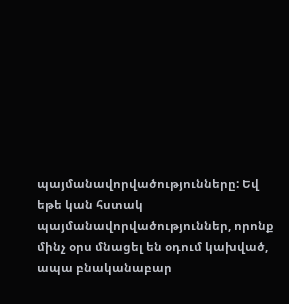պայմանավորվածությունները: Եվ եթե կան հստակ պայմանավորվածություններ, որոնք մինչ օրս մնացել են օդում կախված, ապա բնականաբար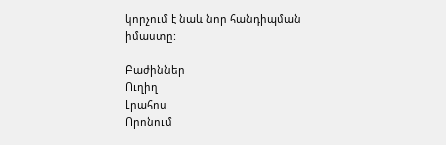կորչում է նաև նոր հանդիպման իմաստը:

Բաժիններ
Ուղիղ
Լրահոս
Որոնում